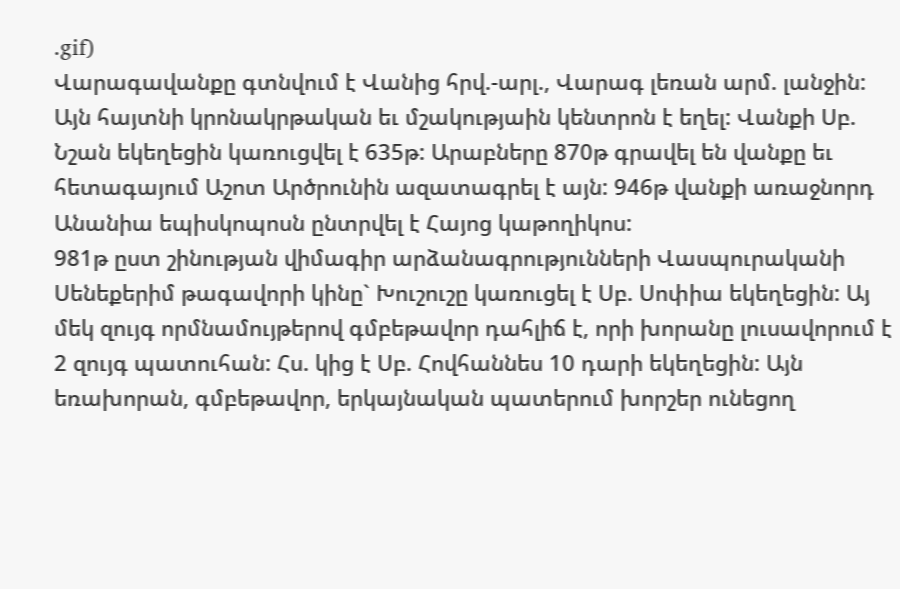.gif)
Վարագավանքը գտնվում է Վանից հրվ.-արլ., Վարագ լեռան արմ. լանջին: Այն հայտնի կրոնակրթական եւ մշակությաին կենտրոն է եղել: Վանքի Սբ. Նշան եկեղեցին կառուցվել է 635թ: Արաբները 870թ գրավել են վանքը եւ հետագայում Աշոտ Արծրունին ազատագրել է այն: 946թ վանքի առաջնորդ Անանիա եպիսկոպոսն ընտրվել է Հայոց կաթողիկոս:
981թ ըստ շինության վիմագիր արձանագրությունների Վասպուրականի Սենեքերիմ թագավորի կինը` Խուշուշը կառուցել է Սբ. Սոփիա եկեղեցին: Այ մեկ զույգ որմնամույթերով գմբեթավոր դահլիճ է, որի խորանը լուսավորում է 2 զույգ պատուհան: Հս. կից է Սբ. Հովհաննես 10 դարի եկեղեցին: Այն եռախորան, գմբեթավոր, երկայնական պատերում խորշեր ունեցող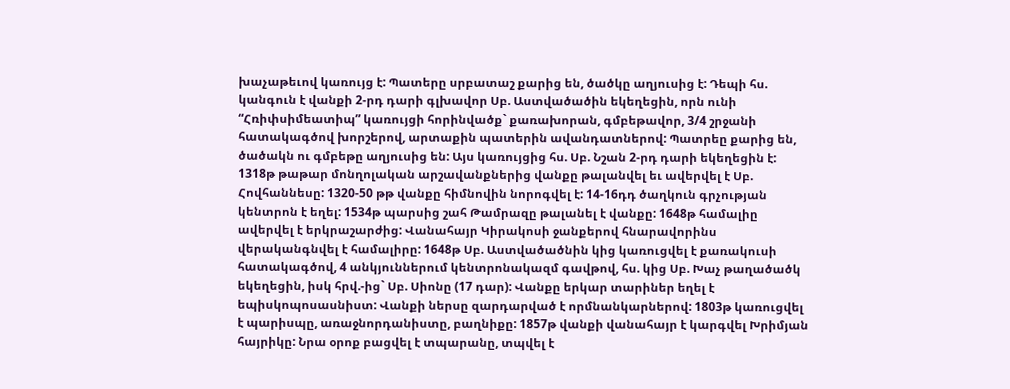խաչաթեւով կառույց է: Պատերը սրբատաշ քարից են, ծածկը աղյուսից է: Դեպի հս. կանգուն է վանքի 2-րդ դարի գլխավոր Սբ. Աստվածածին եկեղեցին, որն ունի “Հռիփսիմեատիպ” կառույցի հորինվածք` քառախորան, գմբեթավոր, 3/4 շրջանի հատակագծով խորշերով, արտաքին պատերին ավանդատներով: Պատրեը քարից են, ծածակն ու գմբեթը աղյուսից են: Այս կառույցից հս. Սբ. Նշան 2-րդ դարի եկեղեցին է: 1318թ թաթար մոնղոլական արշավանքներից վանքը թալանվել եւ ավերվել է Սբ. Հովհաննեսը: 1320-50 թթ վանքը հիմնովին նորոգվել է: 14-16դդ ծաղկուն գրչության կենտրոն է եղել: 1534թ պարսից շահ Թամրազը թալանել է վանքը: 1648թ համալիը ավերվել է երկրաշարժից: Վանահայր Կիրակոսի ջանքերով հնարավորինս վերականգնվել է համալիրը: 1648թ Սբ. Աստվածածնին կից կառուցվել է քառակուսի հատակագծով, 4 անկյուններում կենտրոնակազմ գավթով, հս. կից Սբ. Խաչ թաղածածկ եկեղեցին, իսկ հրվ.-ից` Սբ. Սիոնը (17 դար): Վանքը երկար տարիներ եղել է եպիսկոպոսասնիստ: Վանքի ներսը զարդարված է որմնանկարներով: 1803թ կառուցվել է պարիսպը, առաջնորդանիստը, բաղնիքը: 1857թ վանքի վանահայր է կարգվել Խրիմյան հայրիկը: Նրա օրոք բացվել է տպարանը, տպվել է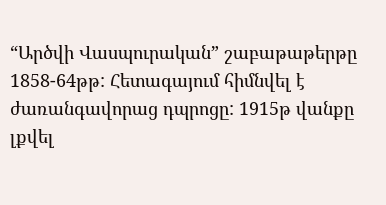“Արծվի Վասպուրական” շաբաթաթերթը 1858-64թթ: Հետագայում հիմնվել է ժառանգավորաց դպրոցը: 1915թ վանքը լքվել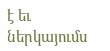է եւ ներկայումս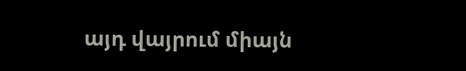այդ վայրում միայն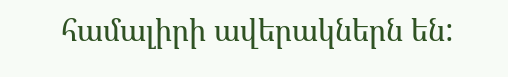համալիրի ավերակներն են: